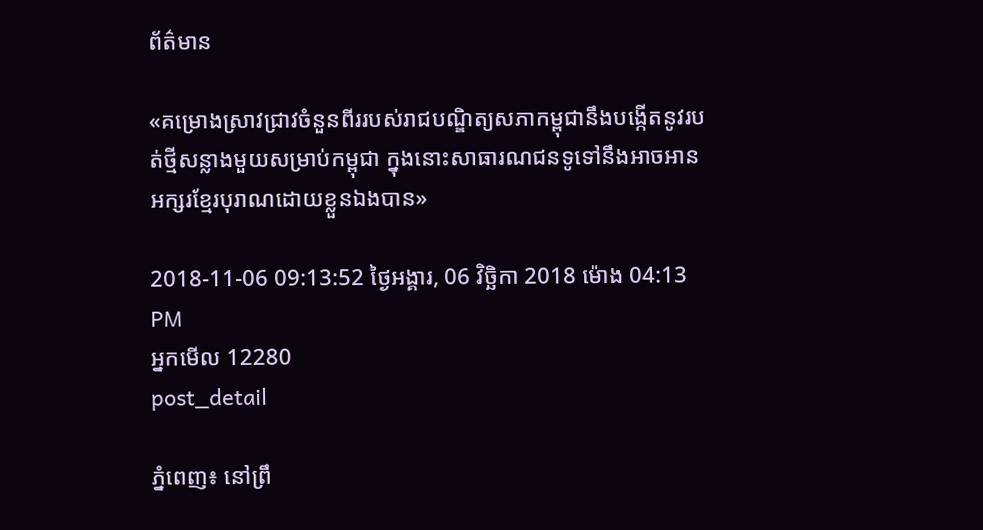ព័ត៌មាន

«គម្រោងស្រាវជ្រាវចំនួនពីររបស់រាជបណ្ឌិត្យសភាកម្ពុជានឹងបង្កើតនូវរបត់ថ្មីសន្លាងមួយសម្រាប់កម្ពុជា ក្នុងនោះសាធារណជនទូទៅនឹងអាចអានអក្សរខ្មែរបុរាណដោយខ្លួនឯងបាន»

2018-11-06 09:13:52 ថ្ងៃអង្គារ, 06 វិច្ឆិកា 2018 ម៉ោង 04:13 PM
អ្នកមើល 12280
post_detail

ភ្នំពេញ៖ នៅព្រឹ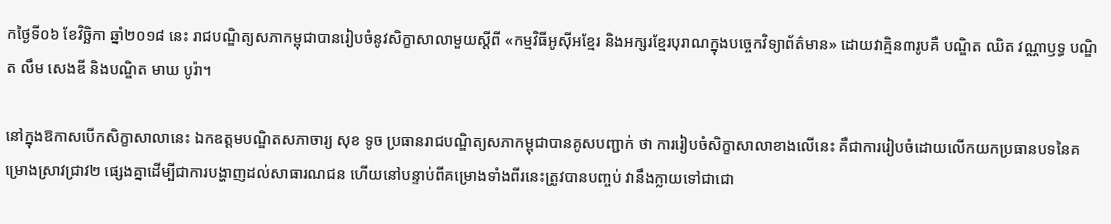កថ្ងៃទី០៦ ខែវិច្ឆិកា ឆ្នាំ២០១៨ នេះ រាជបណ្ឌិត្យសភាកម្ពុជាបានរៀបចំនូវសិក្ខាសាលាមួយស្ដីពី «កម្មវិធីអូស៊ីអខ្មែរ និងអក្សរខ្មែរបុរាណក្នុងបច្ចេកវិទ្យាព័ត៌មាន» ដោយវាគ្មិន៣រូបគឺ បណ្ឌិត ឈិត វណ្ណាឫទ្ធ បណ្ឌិត លឹម សេងឌី និងបណ្ឌិត មាឃ បូរ៉ា។

នៅក្នុងឱកាសបើកសិក្ខាសាលានេះ ឯកឧត្ដមបណ្ឌិតសភាចារ្យ សុខ ទូច ប្រធានរាជបណ្ឌិត្យសភាកម្ពុជាបានគូសបញ្ជាក់ ថា ការរៀបចំសិក្ខាសាលាខាងលើនេះ គឺជាការរៀបចំដោយលើកយកប្រធានបទនៃគម្រោងស្រាវជ្រាវ២ ផ្សេងគ្នាដើម្បីជាការបង្ហាញដល់សាធារណជន ហើយនៅបន្ទាប់ពីគម្រោងទាំងពីរនេះត្រូវបានបញ្ចប់ វានឹងក្លាយទៅជាជោ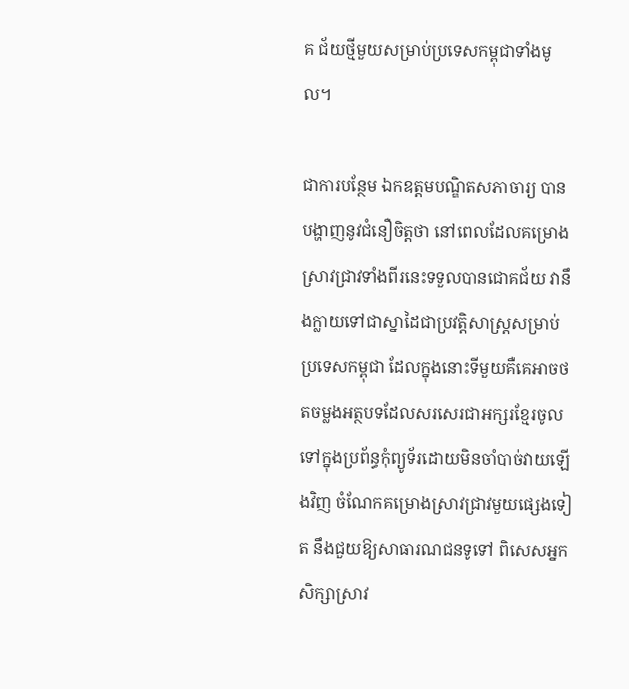គ ជ័យថ្មីមួយសម្រាប់ប្រទេសកម្ពុជាទាំងមូល។

ជាការបន្ថែម ឯកឧត្ដមបណ្ឌិតសភាចារ្យ បានបង្ហាញនូវជំនឿចិត្តថា នៅពេលដែលគម្រោងស្រាវជ្រាវទាំងពីរនេះទទួលបានជោគជ័យ វានឹងក្លាយទៅជាស្នាដៃជាប្រវត្តិសាស្ត្រសម្រាប់ប្រទេសកម្ពុជា ដែលក្នុងនោះទីមួយគឺគេអាចថតចម្លងអត្ថបទដែលសរសេរជាអក្សរខ្មែរចូលទៅក្នុងប្រព័ន្ធកុំព្យូទ័រដោយមិនចាំបាច់វាយឡើងវិញ ចំណែកគម្រោងស្រាវជ្រាវមួយផ្សេងទៀត នឹងជួយឱ្យសាធារណជនទូទៅ ពិសេសអ្នកសិក្សាស្រាវ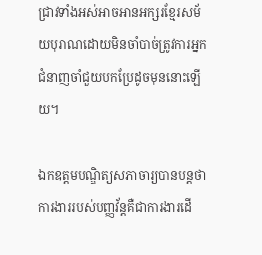ជ្រាវទាំងអស់អាចអានអក្សរខ្មែរសម័យបុរាណដោយមិនចាំបាច់ត្រូវការអ្នកជំនាញចាំជួយបកប្រែដូចមុននោះឡើយ។

ឯកឧត្ដមបណ្ឌិត្យសភាចារ្យបានបន្តថា ការងាររបស់បញ្ញវ័ន្តគឺជាការងារដើ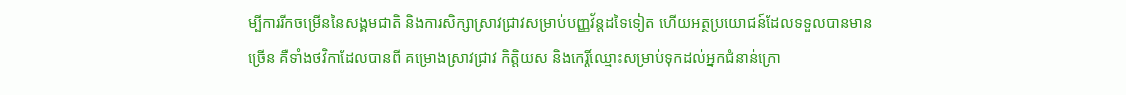ម្បីការរីកចម្រើននៃសង្គមជាតិ និងការសិក្សាស្រាវជ្រាវសម្រាប់បញ្ញវ័ន្តដទៃទៀត ហើយអត្ថប្រយោជន៍ដែលទទួលបានមានច្រើន គឺទាំងថវិកាដែលបានពី គម្រោងស្រាវជ្រាវ កិត្តិយស និងកេរ្តិ៍ឈ្មោះសម្រាប់ទុកដល់អ្នកជំនាន់ក្រោ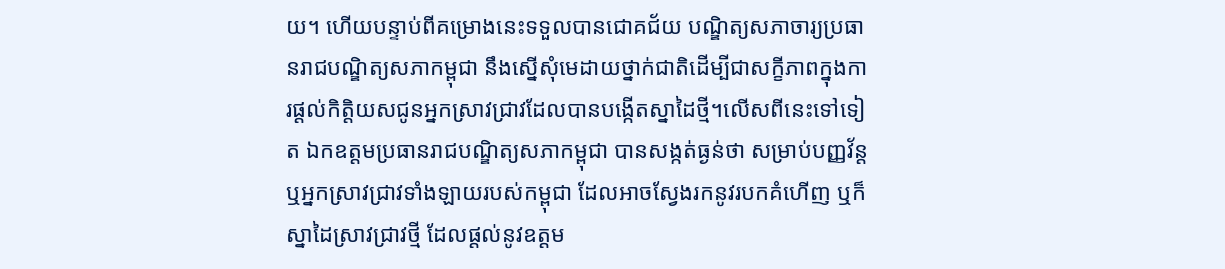យ។ ហើយបន្ទាប់ពីគម្រោងនេះទទួលបានជោគជ័យ បណ្ឌិត្យសភាចារ្យប្រធានរាជបណ្ឌិត្យសភាកម្ពុជា នឹងស្នើសុំមេដាយថ្នាក់ជាតិដើម្បីជាសក្ខីភាពក្នុងការផ្ដល់កិត្តិយសជូនអ្នកស្រាវជ្រាវដែលបានបង្កើតស្នាដៃថ្មី។លើសពីនេះទៅទៀត ឯកឧត្ដមប្រធានរាជបណ្ឌិត្យសភាកម្ពុជា បានសង្កត់ធ្ងន់ថា សម្រាប់បញ្ញវ័ន្តឬអ្នកស្រាវជ្រាវទាំងឡាយរបស់កម្ពុជា ដែលអាចស្វែងរកនូវរបកគំហើញ ឬក៏ស្នាដៃស្រាវជ្រាវថ្មី ដែលផ្ដល់នូវឧត្ដម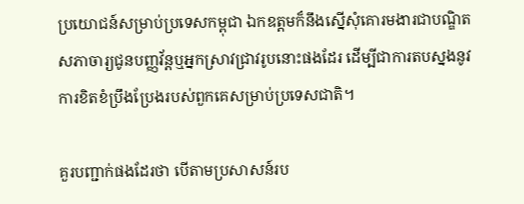ប្រយោជន៍សម្រាប់ប្រទេសកម្ពុជា ឯកឧត្ដមក៏នឹងស្នើសុំគោរមងារជាបណ្ឌិត សភាចារ្យជូនបញ្ញវ័ន្តឬអ្នកស្រាវជ្រាវរូបនោះផងដែរ ដើម្បីជាការតបស្នងនូវការខិតខំប្រឹងប្រែងរបស់ពួកគេសម្រាប់ប្រទេសជាតិ។

គួរបញ្ជាក់ផងដែរថា បើតាមប្រសាសន៍រប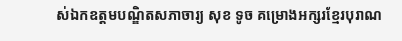ស់ឯកឧត្ដមបណ្ឌិតសភាចារ្យ សុខ ទូច គម្រោងអក្សរខ្មែរបុរាណ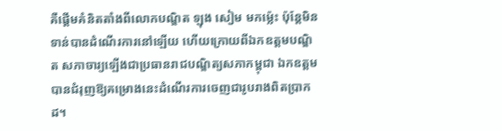គឺផ្ដើមគំនិតតាំងពីលោកបណ្ឌិត ឡុង សៀម មកម្ល៉េះ ប៉ុន្តែមិនទាន់បានដំណើរការនៅឡើយ ហើយក្រោយពីឯកឧត្ដមបណ្ឌិត សភាចារ្យឡើងជាប្រធានរាជបណ្ឌិត្យសភាកម្ពុជា ឯកឧត្ដមបានជំរុញឱ្យគម្រោងនេះដំណើរការចេញជារូបរាងពិតប្រាកដ។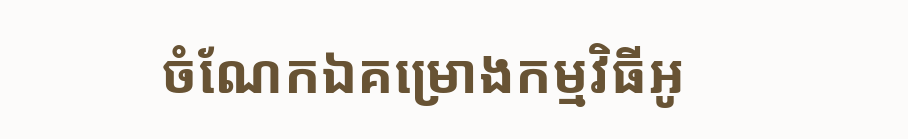ចំណែកឯគម្រោងកម្មវិធីអូ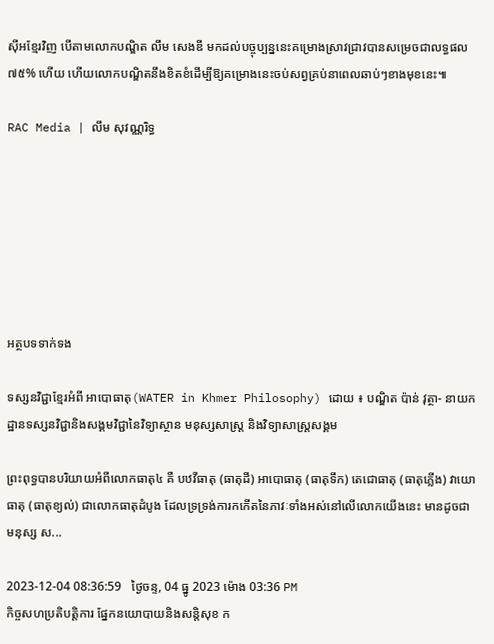ស៊ីអខ្មែរវិញ បើតាមលោកបណ្ឌិត លឹម សេងឌី មកដល់បច្ចុប្បន្ននេះគម្រោងស្រាវជ្រាវបានសម្រេចជាលទ្ធផល ៧៥% ហើយ ហើយលោកបណ្ឌិតនឹងខិតខំដើម្បីឱ្យគម្រោងនេះចប់សព្វគ្រប់នាពេលឆាប់ៗខាងមុខនេះ៕

RAC Media | លឹម សុវណ្ណរិទ្ធ







អត្ថបទទាក់ទង

ទស្សនវិជ្ជាខ្មែរអំពី អាបោធាតុ(WATER in Khmer Philosophy) ដោយ ៖ បណ្ឌិត ប៉ាន់ វុត្ថា- នាយកដ្ឋានទស្សនវិជ្ជានិងសង្គមវិជ្ជានៃវិទ្យាស្ថាន មនុស្សសាស្រ្ត និងវិទ្យាសាស្រ្តសង្គម

ព្រះពុទ្ធបានបរិយាយអំពីលោកធាតុ៤ គឺ បឋវីធាតុ (ធាតុដី) អាបោធាតុ (ធាតុទឹក) តេជោធាតុ (ធាតុភ្លើង) វាយោធាតុ (ធាតុខ្យល់) ជាលោកធាតុដំបូង ដែលទ្រទ្រង់ការកកើតនៃភាវៈទាំងអស់នៅលើលោកយើងនេះ មានដូចជា មនុស្ស ស...

2023-12-04 08:36:59   ថ្ងៃចន្ទ, 04 ធ្នូ 2023 ម៉ោង 03:36 PM
កិច្ចសហប្រតិបត្តិការ ផ្នែកនយោបាយនិងសន្តិសុខ ក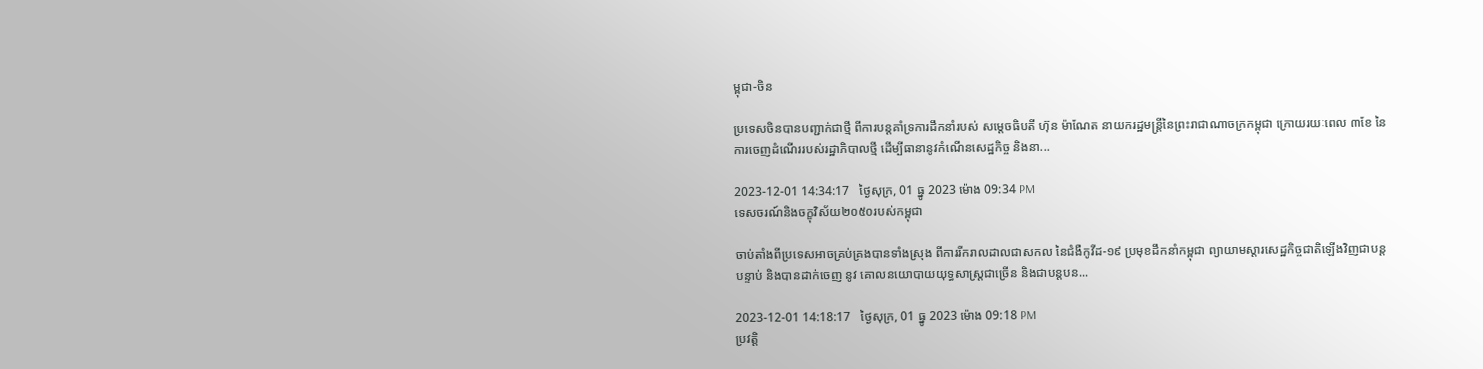ម្ពុជា-ចិន

ប្រទេសចិនបានបញ្ជាក់ជាថ្មី ពីការបន្តគាំទ្រការដឹកនាំរបស់ សម្តេចធិបតី ហ៊ុន ម៉ាណែត នាយករដ្ឋមន្ត្រីនៃព្រះរាជាណាចក្រកម្ពុជា ក្រោយរយៈពេល ៣ខែ នៃការចេញដំណើររបស់រដ្ឋាភិបាលថ្មី ដើម្បីធានានូវកំណើនសេដ្ឋកិច្ច និងនា...

2023-12-01 14:34:17   ថ្ងៃសុក្រ, 01 ធ្នូ 2023 ម៉ោង 09:34 PM
ទេសចរណ៍និងចក្ខុវិស័យ២០៥០របស់កម្ពុជា

ចាប់តាំងពីប្រទេសអាចគ្រប់គ្រងបានទាំងស្រុង ពីការរីករាលដាលជាសកល នៃជំងឺកូវីដ-១៩ ប្រមុខដឹកនាំកម្ពុជា ព្យាយាមស្តារសេដ្ឋកិច្ចជាតិឡើងវិញជាបន្តបន្ទាប់ និងបានដាក់ចេញ នូវ គោលនយោបាយយុទ្ធសាស្ត្រជាច្រើន និងជាបន្តបន...

2023-12-01 14:18:17   ថ្ងៃសុក្រ, 01 ធ្នូ 2023 ម៉ោង 09:18 PM
ប្រវត្តិ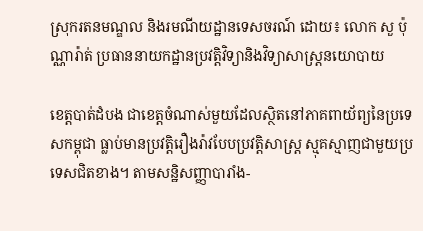ស្រុករតនមណ្ឌល និងរមណីយដ្ឋានទេសចរណ៍ ដោយ៖ លោក សួ ប៉ុណ្ណារ៉ាត់ ប្រធាននាយកដ្ឋានប្រវត្តិវិទ្យានិងវិទ្យាសាស្រ្តនយោបាយ

ខេត្តបាត់ដំបង ជាខេត្តចំណាស់មួយដែលស្ថិតនៅភាគពាយ័ព្យនៃប្រទេសកម្ពុជា ធ្លាប់មានប្រវត្តិរឿងរ៉ាវបែបប្រវត្តិសាស្រ្ត ស្មុគស្មាញជាមួយប្រទេសជិតខាង។ តាមសន្ឋិសញ្ញាបារាំង-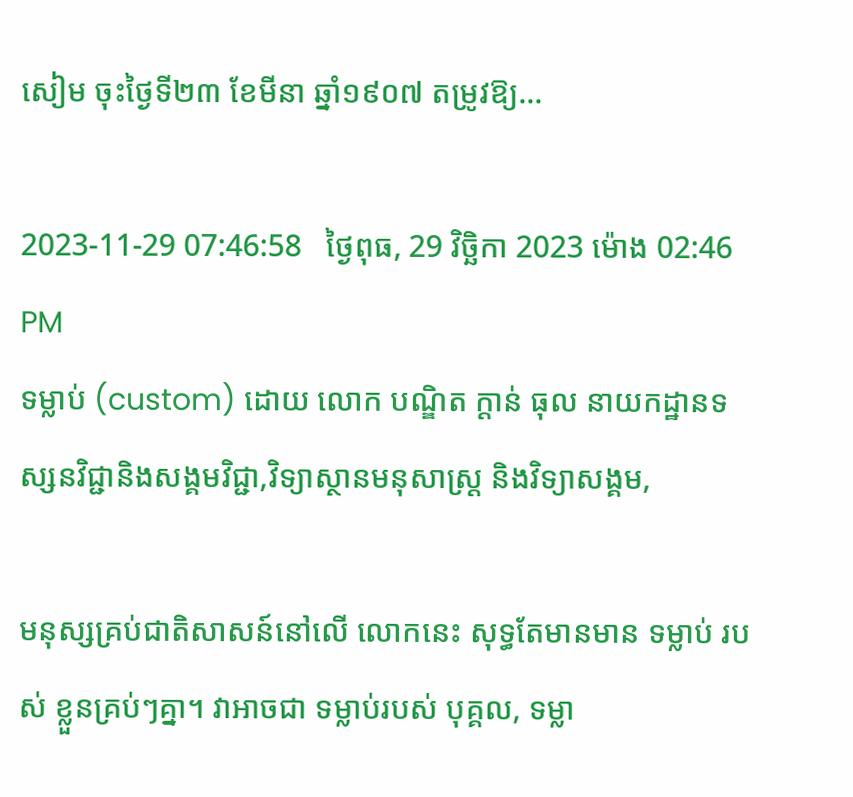សៀម ចុះថ្ងៃទី២៣ ខែមីនា ឆ្នាំ១៩០៧ តម្រូវឱ្យ...

2023-11-29 07:46:58   ថ្ងៃពុធ, 29 វិច្ឆិកា 2023 ម៉ោង 02:46 PM
ទម្លាប់ (custom) ដោយ លោក បណ្ឌិត ក្តាន់ ធុល នាយកដ្ឋានទស្សនវិជ្ជានិងសង្គមវិជ្ជា,វិទ្យាស្ថានមនុសាស្ត្រ និងវិទ្យាសង្គម,

មនុស្សគ្រប់ជាតិសាសន៍នៅលើ លោកនេះ សុទ្ធតែមានមាន ទម្លាប់ របស់ ខ្លួនគ្រប់ៗគ្នា។ វាអាចជា ទម្លាប់របស់ បុគ្គល, ទម្លា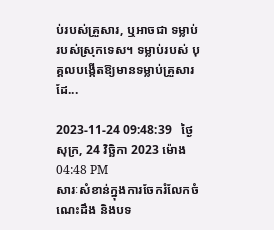ប់របស់គ្រួសារ, ឬអាចជា ទម្លាប់របស់ស្រុកទេស។ ទម្លាប់របស់ បុគ្គលបង្កើតឱ្យមានទម្លាប់គ្រួសារ ដែ...

2023-11-24 09:48:39   ថ្ងៃសុក្រ, 24 វិច្ឆិកា 2023 ម៉ោង 04:48 PM
សារៈសំខាន់ក្នុងការចែករំលែកចំណេះដឹង និងបទ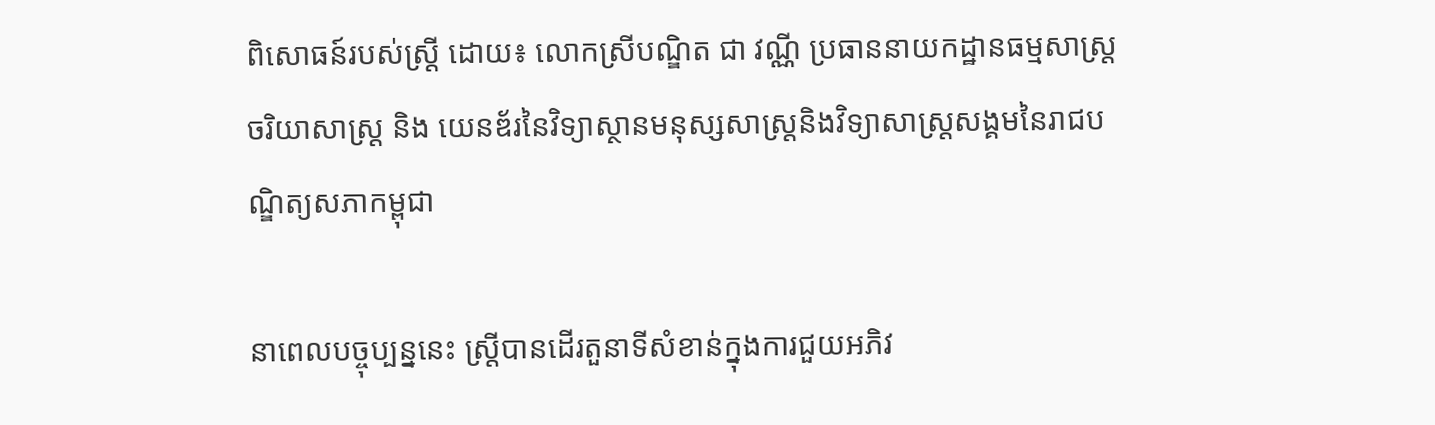ពិសោធន៍របស់ស្រ្ដី ដោយ៖ លោកស្រីបណ្ឌិត ជា វណ្ណី ប្រធាននាយកដ្ឋានធម្មសាស្រ្ត ចរិយាសាស្រ្ត និង យេនឌ័រនៃវិទ្យាស្ថានមនុស្សសាស្រ្តនិងវិទ្យាសាស្រ្តសង្គមនៃរាជបណ្ឌិត្យសភាកម្ពុជា

នាពេលបច្ចុប្បន្ននេះ ស្រ្តីបានដើរតួនាទីសំខាន់ក្នុងការជួយអភិវ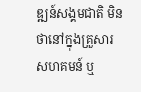ឌ្ឍន៍សង្គមជាតិ មិនថានៅក្នុងគ្រួសារ សហគមន៍ ឬ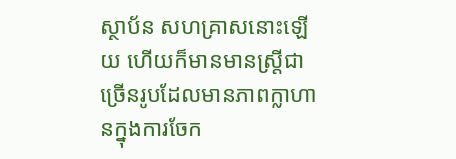ស្ថាប័ន សហគ្រាសនោះឡើយ ហើយក៏មានមានស្រ្តីជាច្រើនរូបដែលមានភាពក្លាហានក្នុងការចែក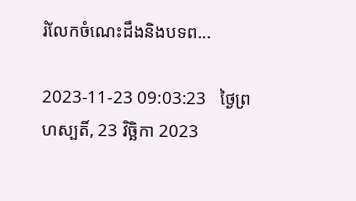រំលែកចំណេះដឹងនិងបទព...

2023-11-23 09:03:23   ថ្ងៃព្រហស្បតិ៍, 23 វិច្ឆិកា 2023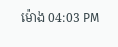ម៉ោង 04:03 PM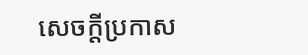សេចក្តីប្រកាស